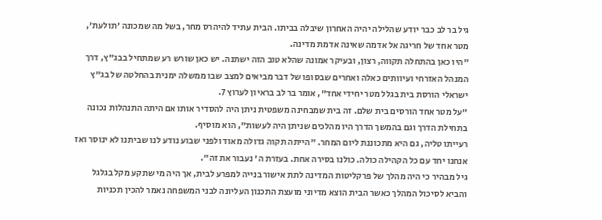גיל בר לב כבר יודע שהלילה יהיה האחרון שיבלה בביתו. הבית עתיד להיהרס מחר, בשל מה שמכונה 'תולעת', מטר אחד של חריגה אל אדמה שאינה אדמת מדינה.
"היו כאן בהתחלה תקווה, רצון, ובעיקר אמונה שהלא טוב הזה ישתנה. יש כאן שורש רע שמתחיל בבג"ץ, דרך המנהל האזרחי ועיוותים כאלה ואחרים שבסופו של דבר מביאים למצב שבו ממשלה ימנית בהחלטה של בג"ץ ישראלי הורסת בית בגלל מטר יחידי אחד", אומר בר לב בראיון לערוץ 7.
"על מטר אחד הורסים בית שלם. זה בית שמבחינה משפטית ניתן היה להסדיר אותו אם היתה התנהלות נכונה בתחילת הדרך וגם בהמשך הדרך היו מהלכים שניתן היה לעשות", הוא מוסיף.
רעייתו טליה, גם היא מתכוננת ליום המחר. "הייתה תקוה גדולה מאוד ולפני שבוע נודע לנו שביתנו לא ינוסר ואז אנחנו יחד עם כל הקהילה כולה. כולנו בסירה אחת. בעזרת ה' נעבור את זה".
גיל מבהיר כי היה מהלך של פרקליטות המדינה לתת אישור בנייה למפרע לבית, אך היה מי שתקע מקל בגלגל והביא לסיכול המהלך כאשר הבית הוצא מדיוני מועצת התכנון העליונה לבני המשפחה נאמר להכין תכניות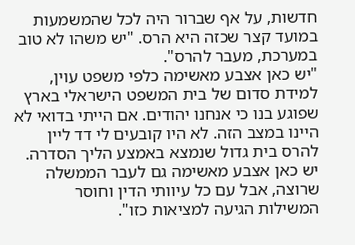חדשות, על אף שברור היה לכל שהמשמעות במועד קצר שכזה היא הרס. "יש משהו לא טוב במערכת, מעבר להרס".
"יש כאן אצבע מאשימה כלפי משפט עוין, למידת סדום של בית המשפט הישראלי בארץ שפוגע בנו כי אנחנו יהודים. אם הייתי בדואי לא היינו במצב הזה. לא היו קובעים לי דד ליין להרס בית גדול שנמצא באמצע הליך הסדרה. יש כאן אצבע מאשימה גם לעבר הממשלה שרוצה, אבל עם כל עיוותי הדין וחוסר המשילות הגיעה למציאות כזו".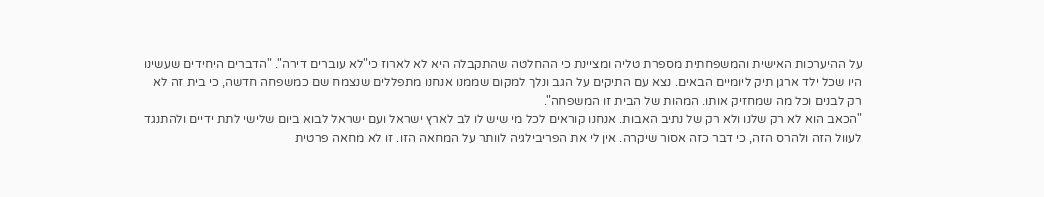על ההיערכות האישית והמשפחתית מספרת טליה ומציינת כי ההחלטה שהתקבלה היא לא לארוז כי"לא עוברים דירה". "הדברים היחידים שעשינו היו שכל ילד ארגן תיק ליומיים הבאים. נצא עם התיקים על הגב ונלך למקום שממנו אנחנו מתפללים שנצמח שם כמשפחה חדשה, כי בית זה לא רק לבנים וכל מה שמחזיק אותו. המהות של הבית זו המשפחה".
"הכאב הוא לא רק שלנו ולא רק של נתיב האבות. אנחנו קוראים לכל מי שיש לו לב לארץ ישראל ועם ישראל לבוא ביום שלישי לתת ידיים ולהתנגד לעוול הזה ולהרס הזה, כי דבר כזה אסור שיקרה. אין לי את הפריבילגיה לוותר על המחאה הזו. זו לא מחאה פרטית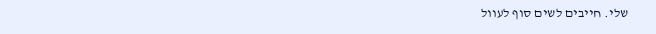שלי. חייבים לשים סוף לעוול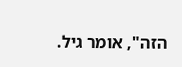הזה", אומר גיל.